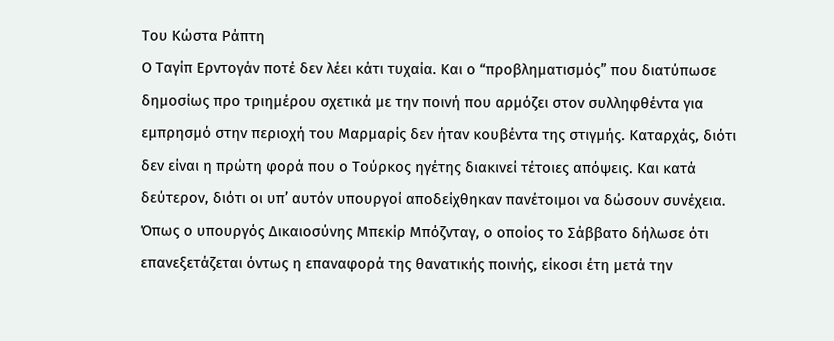Του Κώστα Ράπτη
Ο Ταγίπ Ερντογάν ποτέ δεν λέει κάτι τυχαία. Και ο “προβληματισμός” που διατύπωσε δημοσίως προ τριημέρου σχετικά με την ποινή που αρμόζει στον συλληφθέντα για εμπρησμό στην περιοχή του Μαρμαρίς δεν ήταν κουβέντα της στιγμής. Καταρχάς, διότι δεν είναι η πρώτη φορά που ο Τούρκος ηγέτης διακινεί τέτοιες απόψεις. Και κατά δεύτερον, διότι οι υπ’ αυτόν υπουργοί αποδείχθηκαν πανέτοιμοι να δώσουν συνέχεια. Όπως ο υπουργός Δικαιοσύνης Μπεκίρ Μπόζνταγ, ο οποίος το Σάββατο δήλωσε ότι επανεξετάζεται όντως η επαναφορά της θανατικής ποινής, είκοσι έτη μετά την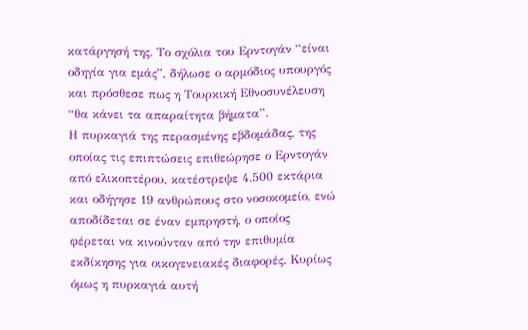κατάργησή της. Το σχόλια του Ερντογάν “είναι οδηγία για εμάς”, δήλωσε ο αρμόδιος υπουργός και πρόσθεσε πως η Τουρκική Εθνοσυνέλευση “θα κάνει τα απαραίτητα βήματα”.
Η πυρκαγιά της περασμένης εβδομάδας, της οποίας τις επιπτώσεις επιθεώρησε ο Ερντογάν από ελικοπτέρου, κατέστρεψε 4.500 εκτάρια και οδήγησε 19 ανθρώπους στο νοσοκομείο, ενώ αποδίδεται σε έναν εμπρηστή, ο οποίος φέρεται να κινούνταν από την επιθυμία εκδίκησης για οικογενειακές διαφορές. Κυρίως όμως η πυρκαγιά αυτή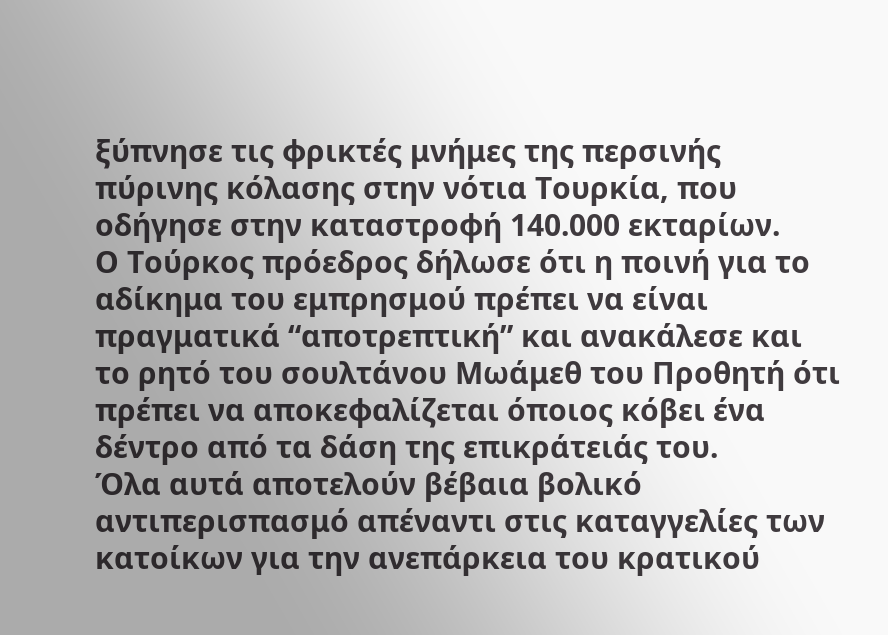ξύπνησε τις φρικτές μνήμες της περσινής πύρινης κόλασης στην νότια Τουρκία, που οδήγησε στην καταστροφή 140.000 εκταρίων.
Ο Τούρκος πρόεδρος δήλωσε ότι η ποινή για το αδίκημα του εμπρησμού πρέπει να είναι πραγματικά “αποτρεπτική” και ανακάλεσε και το ρητό του σουλτάνου Μωάμεθ του Προθητή ότι πρέπει να αποκεφαλίζεται όποιος κόβει ένα δέντρο από τα δάση της επικράτειάς του.
Όλα αυτά αποτελούν βέβαια βολικό αντιπερισπασμό απέναντι στις καταγγελίες των κατοίκων για την ανεπάρκεια του κρατικού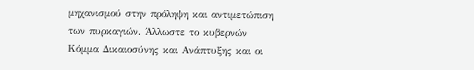μηχανισμού στην πρόληψη και αντιμετώπιση των πυρκαγιών. Άλλωστε το κυβερνών Κόμμα Δικαιοσύνης και Ανάπτυξης και οι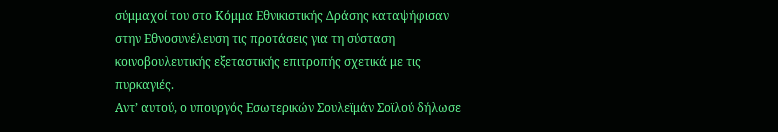σύμμαχοί του στο Κόμμα Εθνικιστικής Δράσης καταψήφισαν στην Εθνοσυνέλευση τις προτάσεις για τη σύσταση κοινοβουλευτικής εξεταστικής επιτροπής σχετικά με τις πυρκαγιές.
Αντ’ αυτού, ο υπουργός Εσωτερικών Σουλεϊμάν Σοϊλού δήλωσε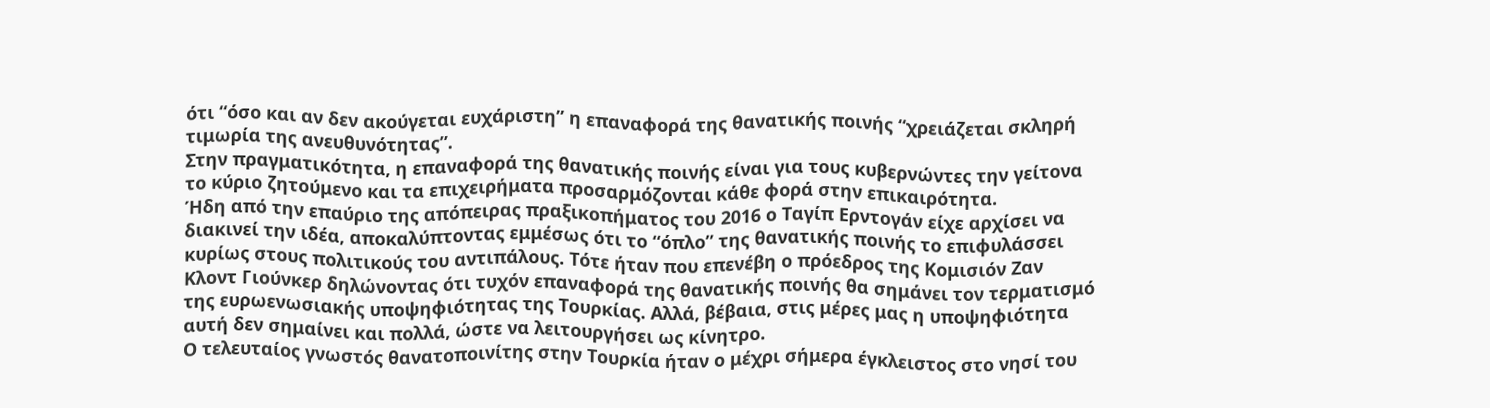ότι “όσο και αν δεν ακούγεται ευχάριστη” η επαναφορά της θανατικής ποινής “χρειάζεται σκληρή τιμωρία της ανευθυνότητας”.
Στην πραγματικότητα, η επαναφορά της θανατικής ποινής είναι για τους κυβερνώντες την γείτονα το κύριο ζητούμενο και τα επιχειρήματα προσαρμόζονται κάθε φορά στην επικαιρότητα.
Ήδη από την επαύριο της απόπειρας πραξικοπήματος του 2016 ο Ταγίπ Ερντογάν είχε αρχίσει να διακινεί την ιδέα, αποκαλύπτοντας εμμέσως ότι το “όπλο” της θανατικής ποινής το επιφυλάσσει κυρίως στους πολιτικούς του αντιπάλους. Τότε ήταν που επενέβη ο πρόεδρος της Κομισιόν Ζαν Κλοντ Γιούνκερ δηλώνοντας ότι τυχόν επαναφορά της θανατικής ποινής θα σημάνει τον τερματισμό της ευρωενωσιακής υποψηφιότητας της Τουρκίας. Αλλά, βέβαια, στις μέρες μας η υποψηφιότητα αυτή δεν σημαίνει και πολλά, ώστε να λειτουργήσει ως κίνητρο.
Ο τελευταίος γνωστός θανατοποινίτης στην Τουρκία ήταν ο μέχρι σήμερα έγκλειστος στο νησί του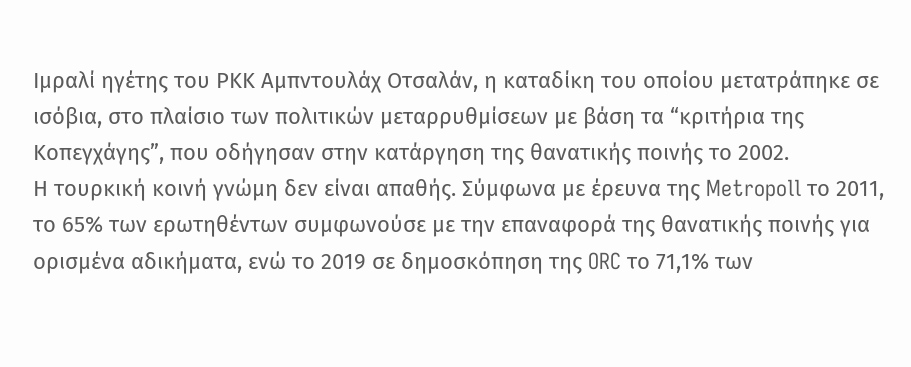Ιμραλί ηγέτης του ΡΚΚ Αμπντουλάχ Οτσαλάν, η καταδίκη του οποίου μετατράπηκε σε ισόβια, στο πλαίσιο των πολιτικών μεταρρυθμίσεων με βάση τα “κριτήρια της Κοπεγχάγης”, που οδήγησαν στην κατάργηση της θανατικής ποινής το 2002.
Η τουρκική κοινή γνώμη δεν είναι απαθής. Σύμφωνα με έρευνα της Metropoll το 2011, το 65% των ερωτηθέντων συμφωνούσε με την επαναφορά της θανατικής ποινής για ορισμένα αδικήματα, ενώ το 2019 σε δημοσκόπηση της ORC το 71,1% των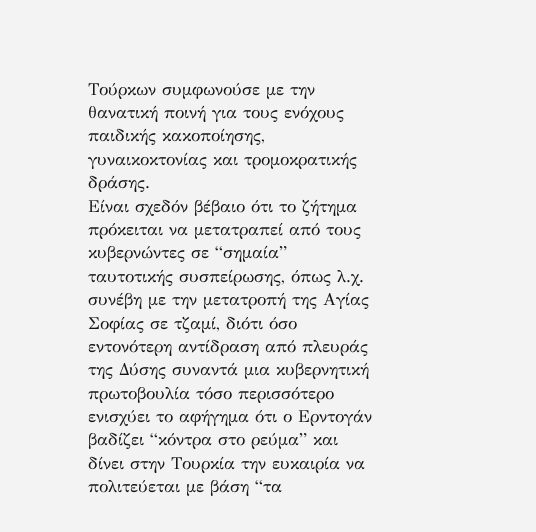Τούρκων συμφωνούσε με την θανατική ποινή για τους ενόχους παιδικής κακοποίησης, γυναικοκτονίας και τρομοκρατικής δράσης.
Είναι σχεδόν βέβαιο ότι το ζήτημα πρόκειται να μετατραπεί από τους κυβερνώντες σε “σημαία” ταυτοτικής συσπείρωσης, όπως λ.χ. συνέβη με την μετατροπή της Αγίας Σοφίας σε τζαμί, διότι όσο εντονότερη αντίδραση από πλευράς της Δύσης συναντά μια κυβερνητική πρωτοβουλία τόσο περισσότερο ενισχύει το αφήγημα ότι ο Ερντογάν βαδίζει “κόντρα στο ρεύμα” και δίνει στην Τουρκία την ευκαιρία να πολιτεύεται με βάση “τα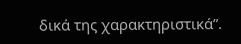δικά της χαρακτηριστικά”.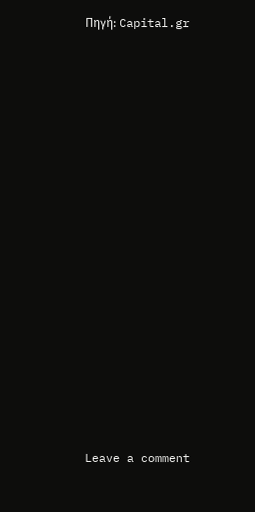Πηγή: Capital.gr
















Leave a comment